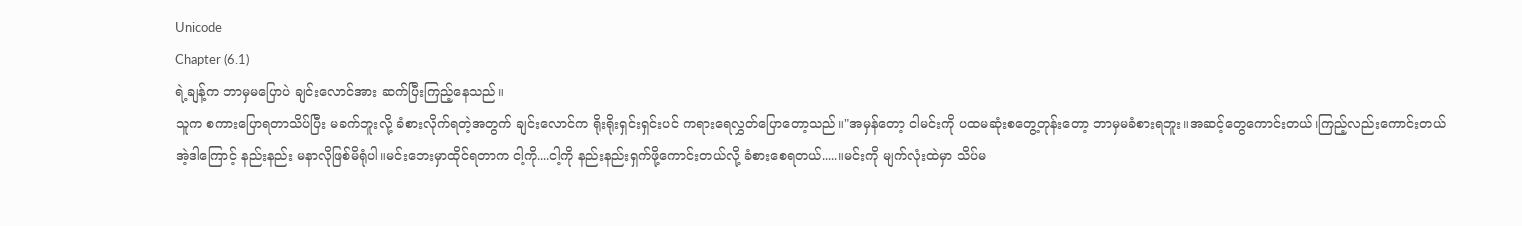Unicode
Chapter (6.1)
ရဲ့ချန့်က ဘာမှမပြောပဲ ချင်းလောင်အား ဆက်ပြီးကြည့်နေသည်။
သူက စကားပြောရတာသိပ်ပြီး မခက်ဘူးလို့ ခံစားလိုက်ရတဲ့အတွက် ချင်းလောင်က ရိုးရိုးရှင်းရှင်းပင် ကရားရေလွှတ်ပြောတော့သည်။"အမှန်တော့ ငါမင်းကို ပထမဆုံးစတွေ့တုန်းတော့ ဘာမှမခံစားရဘူး။အဆင့်တွေကောင်းတယ်၊ကြည့်လည်းကောင်းတယ် အဲ့ဒါကြောင့် နည်းနည်း မနာလိုဖြစ်မိရုံပါ။မင်းဘေးမှာထိုင်ရတာက ငါ့ကို....ငါ့ကို နည်းနည်းရှက်ဖို့ကောင်းတယ်လို့ ခံစားစေရတယ်.....။မင်းကို မျက်လုံးထဲမှာ သိပ်မ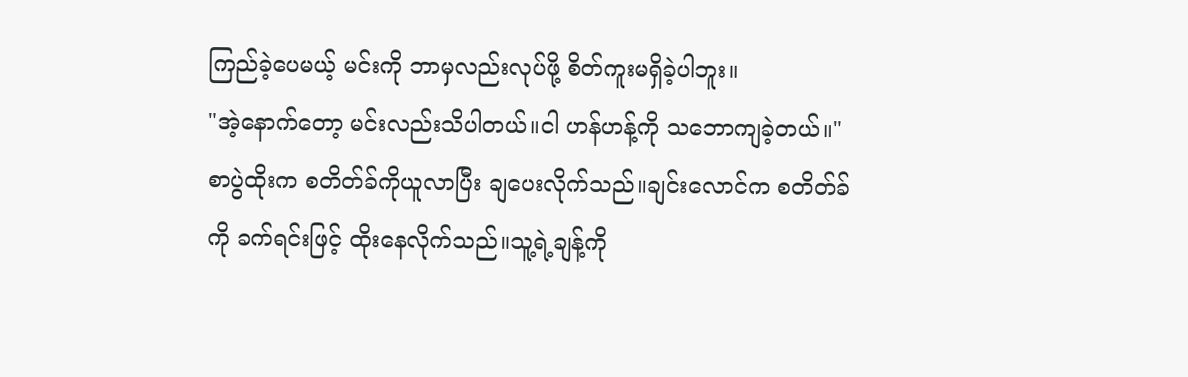ကြည်ခဲ့ပေမယ့် မင်းကို ဘာမှလည်းလုပ်ဖို့ စိတ်ကူးမရှိခဲ့ပါဘူး။
"အဲ့နောက်တော့ မင်းလည်းသိပါတယ်။ငါ ဟန်ဟန့်ကို သဘောကျခဲ့တယ်။"
စာပွဲထိုးက စတိတ်ခ်ကိုယူလာပြီး ချပေးလိုက်သည်။ချင်းလောင်က စတိတ်ခ်ကို ခက်ရင်းဖြင့် ထိုးနေလိုက်သည်။သူ့ရဲ့ချန့်ကို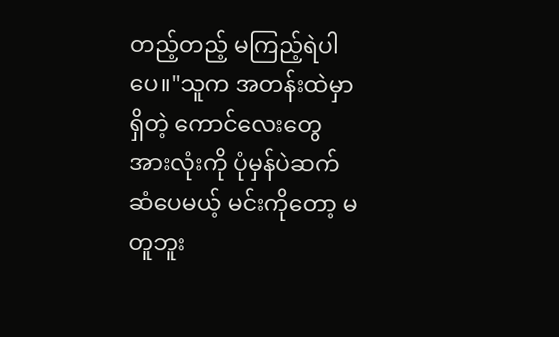တည့်တည့် မကြည့်ရဲပါပေ။"သူက အတန်းထဲမှာရှိတဲ့ ကောင်လေးတွေအားလုံးကို ပုံမှန်ပဲဆက်ဆံပေမယ့် မင်းကိုတော့ မတူဘူး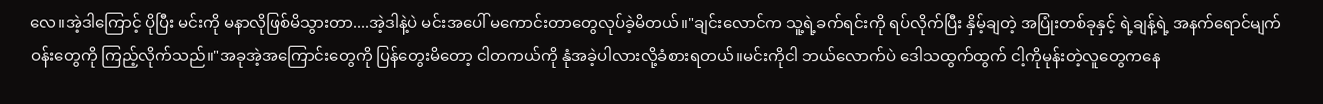လေ။အဲ့ဒါကြောင့် ပိုပြီး မင်းကို မနာလိုဖြစ်မိသွားတာ....အဲ့ဒါနဲ့ပဲ မင်းအပေါ် မကောင်းတာတွေလုပ်ခဲ့မိတယ်။"ချင်းလောင်က သူ့ရဲ့ခက်ရင်းကို ရပ်လိုက်ပြီး နှိမ့်ချတဲ့ အပြုံးတစ်ခုနှင့် ရဲ့ချန့်ရဲ့ အနက်ရောင်မျက်ဝန်းတွေကို ကြည့်လိုက်သည်။"အခုအဲ့အကြောင်းတွေကို ပြန်တွေးမိတော့ ငါတကယ်ကို နုံအခဲ့ပါလားလို့ခံစားရတယ်။မင်းကိုငါ ဘယ်လောက်ပဲ ဒေါသထွက်ထွက် ငါ့ကိုမုန်းတဲ့လူတွေကနေ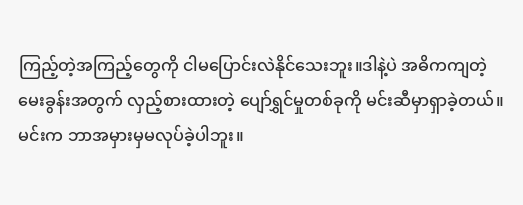ကြည့်တဲ့အကြည့်တွေကို ငါမပြောင်းလဲနိုင်သေးဘူး။ဒါနဲ့ပဲ အဓိကကျတဲ့မေးခွန်းအတွက် လှည့်စားထားတဲ့ ပျော်ရွှင်မှုတစ်ခုကို မင်းဆီမှာရှာခဲ့တယ်။မင်းက ဘာအမှားမှမလုပ်ခဲ့ပါဘူး။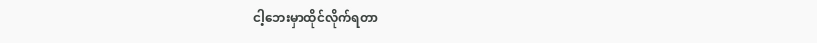ငါ့ဘေးမှာထိုင်လိုက်ရတာ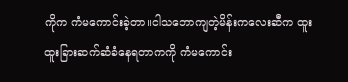ကိုက ကံမကောင်းခဲ့တာ။ငါသဘောကျတဲ့မိန်းကလေးဆီက ထူးထူးခြားဆက်ဆံခံနေရတာကကို ကံမကောင်း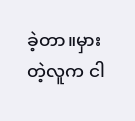ခဲ့တာ။မှားတဲ့လူက ငါ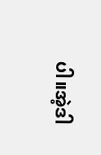ပါ။အဲ့ဒါ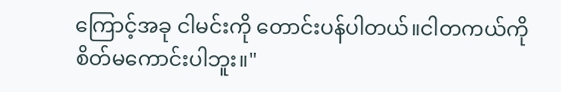ကြောင့်အခု ငါမင်းကို တောင်းပန်ပါတယ်။ငါတကယ်ကို စိတ်မကောင်းပါဘူး။"